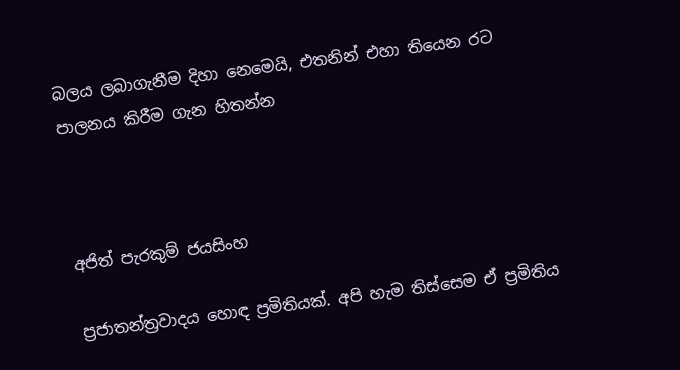බලය ලබාගැනීම දිහා නෙමෙයි, එතනින් එහා තියෙන රට පාලනය කිරීම ගැන හිතන්න



අජිත් පැරකුම් ජයසිංහ

ප්‍රජාතන්ත්‍රවාදය හොඳ ප්‍රමිතියක්. අපි හැම තිස්සෙම ඒ ප්‍රමිතිය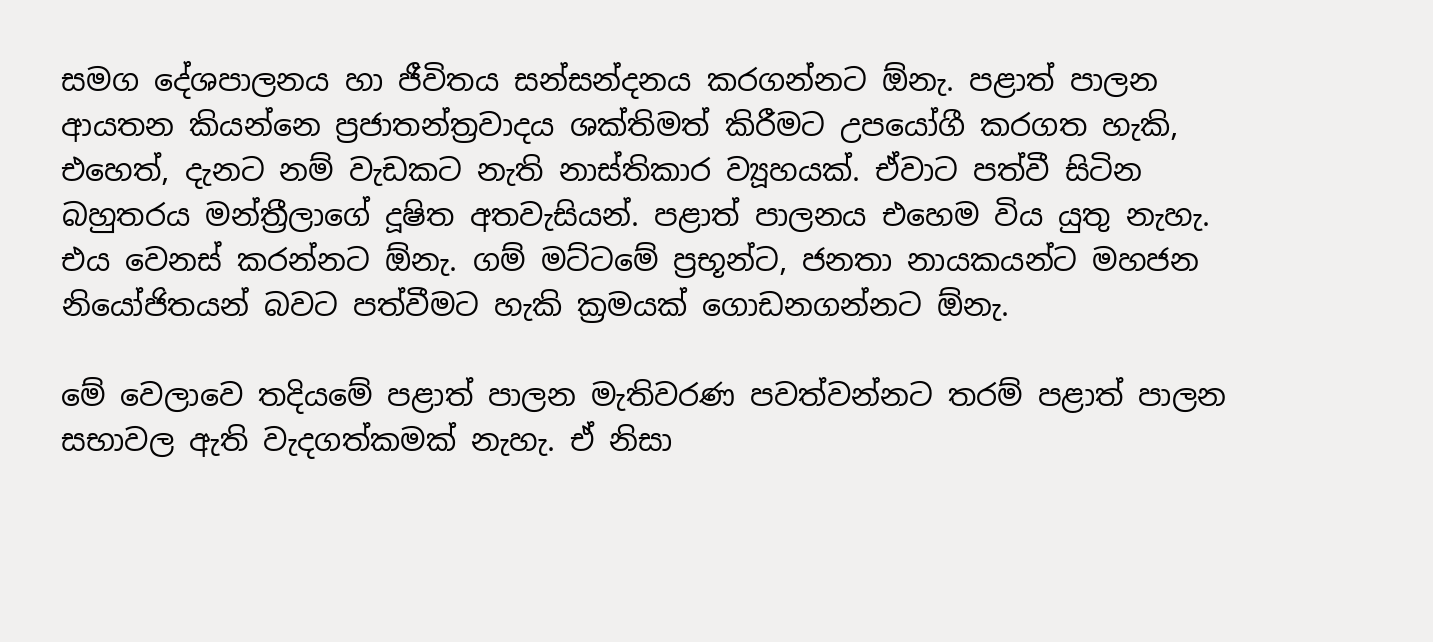සමග දේශපාලනය හා ජීවිතය සන්සන්දනය කරගන්නට ඕනැ. පළාත් පාලන ආයතන කියන්නෙ ප්‍රජාතන්ත්‍රවාදය ශක්තිමත් කිරීමට උපයෝගී කරගත හැකි, එහෙත්, දැනට නම් වැඩකට නැති නාස්තිකාර ව්‍යූහයක්. ඒවාට පත්වී සිටින බහුතරය මන්ත්‍රීලාගේ දූෂිත අතවැසියන්. පළාත් පාලනය එහෙම විය යුතු නැහැ. එය වෙනස් කරන්නට ඕනැ. ගම් මට්ටමේ ප්‍රභූන්ට, ජනතා නායකයන්ට මහජන නියෝජිතයන් බවට පත්වීමට හැකි ක්‍රමයක් ගොඩනගන්නට ඕනැ.

මේ වෙලාවෙ තදියමේ පළාත් පාලන මැතිවරණ පවත්වන්නට තරම් පළාත් පාලන සභාවල ඇති වැදගත්කමක් නැහැ. ඒ නිසා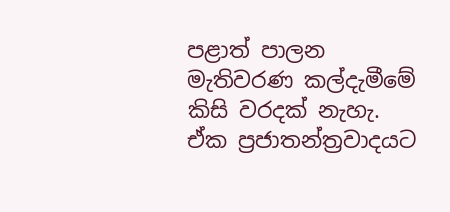පළාත් පාලන මැතිවරණ කල්දැමීමේ කිසි වරදක් නැහැ. ඒක ප්‍රජාතන්ත්‍රවාදයට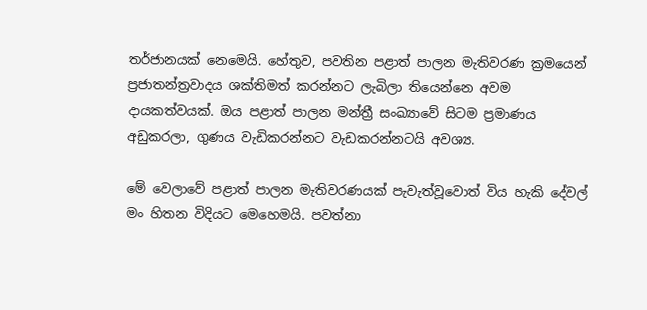තර්ජානයක් නෙමෙයි. හේතුව, පවතින පළාත් පාලන මැතිවරණ ක්‍රමයෙන් ප්‍රජාතන්ත්‍රවාදය ශක්තිමත් කරන්නට ලැබිලා තියෙන්නෙ අවම දායකත්වයක්. ඔය පළාත් පාලන මන්ත්‍රී සංඛ්‍යාවේ සිටම ප්‍රමාණය අඩුකරලා, ගුණය වැඩිකරන්නට වැඩකරන්නටයි අවශ්‍ය.

මේ වෙලාවේ පළාත් පාලන මැතිවරණයක් පැවැත්වූවොත් විය හැකි දේවල් මං හිතන විදියට මෙහෙමයි. පවත්නා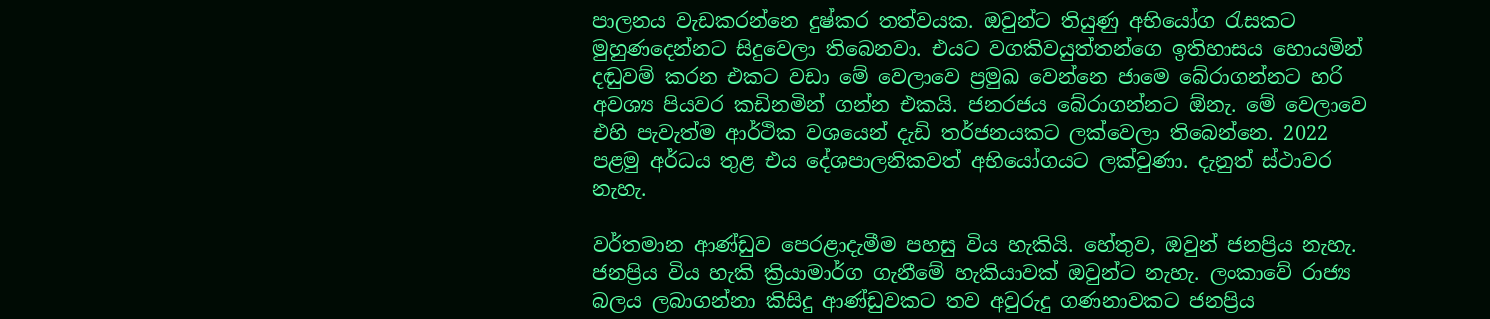පාලනය වැඩකරන්නෙ දුෂ්කර තත්වයක. ඔවුන්ට තියුණු අභියෝග රැසකට මුහුණදෙන්නට සිදුවෙලා තිබෙනවා. එයට වගකිවයුත්තන්ගෙ ඉතිහාසය හොයමින් දඬුවම් කරන එකට වඩා මේ වෙලාවෙ ප්‍රමුඛ වෙන්නෙ ජාමෙ බේරාගන්නට හරි අවශ්‍ය පියවර කඩිනමින් ගන්න එකයි. ජනරජය බේරාගන්නට ඕනැ. මේ වෙලාවෙ එහි පැවැත්ම ආර්ථික වශයෙන් දැඩි තර්ජනයකට ලක්වෙලා තිබෙන්නෙ. 2022 පළමු අර්ධය තුළ එය දේශපාලනිකවත් අභියෝගයට ලක්වුණා. දැනුත් ස්ථාවර නැහැ.

වර්තමාන ආණ්ඩුව පෙරළාදැමීම පහසු විය හැකියි. හේතුව, ඔවුන් ජනප්‍රිය නැහැ. ජනප්‍රිය විය හැකි ක්‍රියාමාර්ග ගැනීමේ හැකියාවක් ඔවුන්ට නැහැ. ලංකාවේ රාජ්‍ය බලය ලබාගන්නා කිසිදු ආණ්ඩුවකට තව අවුරුදු ගණනාවකට ජනප්‍රිය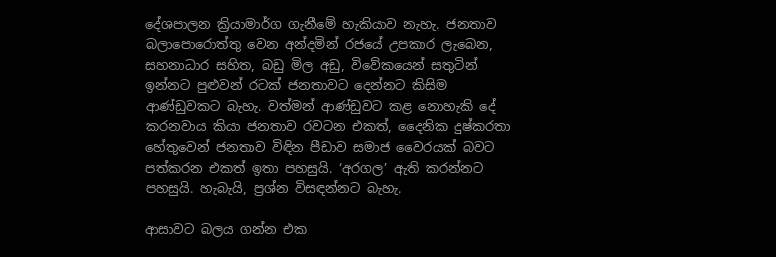දේශපාලන ක්‍රියාමාර්ග ගැනීමේ හැකියාව නැහැ. ජනතාව බලාපොරොත්තු වෙන අන්දමින් රජයේ උපකාර ලැබෙන, සහනාධාර සහිත, බඩු මිල අඩු, විවේකයෙන් සතුටින් ඉන්නට පුළුවන් රටක් ජනතාවට දෙන්නට කිසිම ආණ්ඩුවකට බැහැ. වත්මන් ආණ්ඩුවට කළ නොහැකි දේ කරනවාය කියා ජනතාව රවටන එකත්, දෛනික දුෂ්කරතා හේතුවෙන් ජනතාව විඳින පීඩාව සමාජ වෛරයක් බවට පත්කරන එකත් ඉතා පහසුයි. ‘අරගල’ ඇති කරන්නට පහසුයි. හැබැයි, ප්‍රශ්න විසඳන්නට බැහැ.

ආසාවට බලය ගන්න එක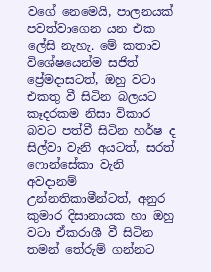වගේ නෙමෙයි, පාලනයක් පවත්වාගෙන යන එක ලේසි නැහැ. මේ කතාව විශේෂයෙන්ම සජිත් ප්‍රේමදාසටත්, ඔහු වටා එකතු වී සිටින බලයට කෑදරකම නිසා විකාර බවට පත්වී සිටින හර්ෂ ද සිල්වා වැනි අයටත්, සරත් ෆොන්සේකා වැනි අවදානම් උන්නතිකාමීන්ටත්, අනුර කුමාර දිසානායක හා ඔහු වටා ඒකරාශී වී සිටින තමන් තේරුම් ගන්නට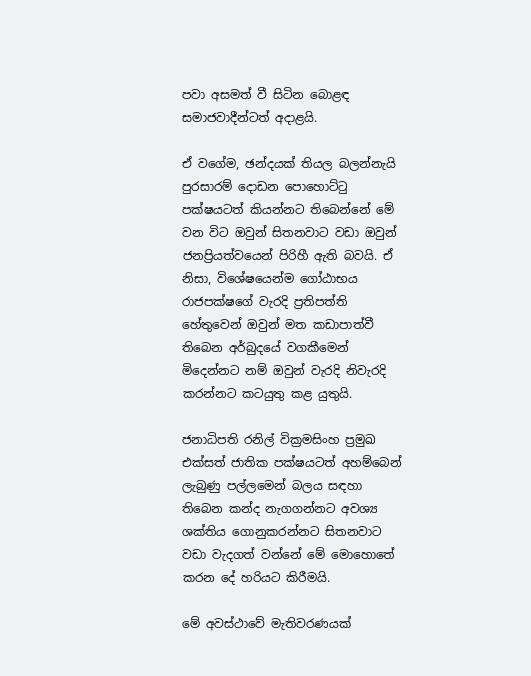පවා අසමත් වී සිටින බොළඳ සමාජවාදීන්ටත් අදාළයි.

ඒ වගේම, ඡන්දයක් තියල බලන්නැයි පුරසාරම් දොඩන පොහොට්ටු පක්ෂයටත් කියන්නට තිබෙන්නේ මේ වන විට ඔවුන් සිතනවාට වඩා ඔවුන් ජනප්‍රියත්වයෙන් පිරිහී ඇති බවයි. ඒ නිසා, විශේෂයෙන්ම ගෝඨාභය රාජපක්ෂගේ වැරදි ප්‍රතිපත්ති හේතුවෙන් ඔවුන් මත කඩාපාත්වී තිබෙන අර්බුදයේ වගකීමෙන් මිදෙන්නට නම් ඔවුන් වැරදි නිවැරදි කරන්නට කටයුතු කළ යුතුයි.

ජනාධිපති රනිල් වික්‍රමසිංහ ප්‍රමුඛ එක්සත් ජාතික පක්ෂයටත් අහම්බෙන් ලැබුණු පල්ලමෙන් බලය සඳහා තිබෙන කන්ද නැගගන්නට අවශ්‍ය ශක්තිය ගොනුකරන්නට සිතනවාට වඩා වැදගත් වන්නේ මේ මොහොතේ කරන දේ හරියට කිරීමයි.

මේ අවස්ථාවේ මැතිවරණයක්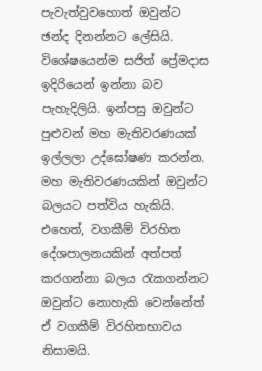පැවැත්වුවහොත් ඔවුන්ට ඡන්ද දිනන්නට ලේසියි. විශේෂයෙන්ම සජිත් ප්‍රේමදාස ඉදිරියෙන් ඉන්නා බව පැහැදිලියි. ඉන්පසු ඔවුන්ට පුළුවන් මහ මැතිවරණයක් ඉල්ලලා උද්ඝෝෂණ කරන්න. මහ මැතිවරණයකින් ඔවුන්ට බලයට පත්විය හැකියි. එහෙත්, වගකීම් විරහිත දේශපාලනයකින් අත්පත් කරගන්නා බලය රැකගන්නට ඔවුන්ට නොහැකි වෙන්නේත් ඒ වගකීම් විරහිතභාවය නිසාමයි.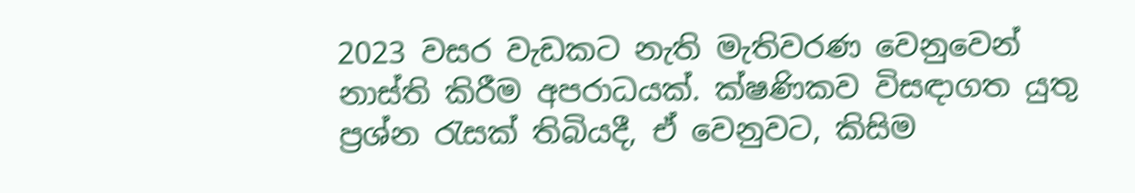2023 වසර වැඩකට නැති මැතිවරණ වෙනුවෙන් නාස්ති කිරීම අපරාධයක්. ක්ෂණිකව විසඳාගත යුතු ප්‍රශ්න රැසක් තිබියදී, ඒ වෙනුවට, කිසිම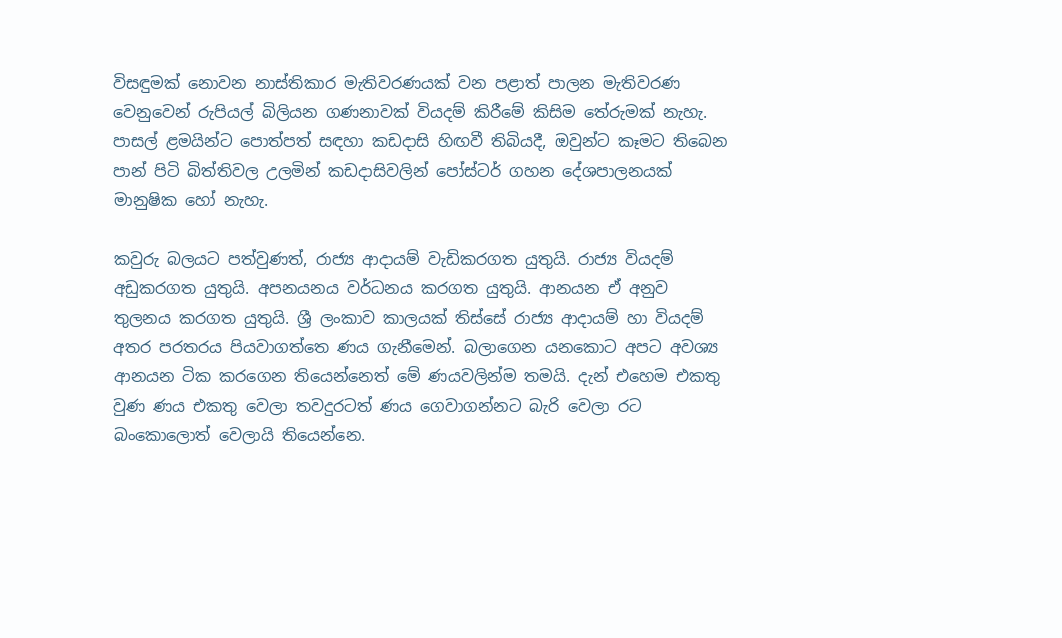විසඳුමක් නොවන නාස්තිකාර මැතිවරණයක් වන පළාත් පාලන මැතිවරණ වෙනුවෙන් රුපියල් බිලියන ගණනාවක් වියදම් කිරීමේ කිසිම තේරුමක් නැහැ. පාසල් ළමයින්ට පොත්පත් සඳහා කඩදාසි හිඟවී තිබියදී, ඔවුන්ට කෑමට තිබෙන පාන් පිටි බිත්තිවල උලමින් කඩදාසිවලින් පෝස්ටර් ගහන දේශපාලනයක් මානුෂික හෝ නැහැ.

කවුරු බලයට පත්වුණත්, රාජ්‍ය ආදායම් වැඩිකරගත යුතුයි. රාජ්‍ය වියදම් අඩුකරගත යුතුයි. අපනයනය වර්ධනය කරගත යුතුයි. ආනයන ඒ අනුව තුලනය කරගත යුතුයි. ශ්‍රී ලංකාව කාලයක් තිස්සේ රාජ්‍ය ආදායම් හා වියදම් අතර පරතරය පියවාගත්තෙ ණය ගැනීමෙන්. බලාගෙන යනකොට අපට අවශ්‍ය ආනයන ටික කරගෙන තියෙන්නෙත් මේ ණයවලින්ම තමයි. දැන් එහෙම එකතු වුණ ණය එකතු වෙලා තවදුරටත් ණය ගෙවාගන්නට බැරි වෙලා රට බංකොලොත් වෙලායි තියෙන්නෙ.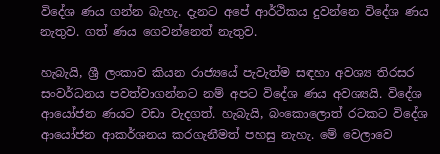විදේශ ණය ගන්න බැහැ. දැනට අපේ ආර්ථිකය දුවන්නෙ විදේශ ණය නැතුව. ගත් ණය ගෙවන්නෙත් නැතුව.

හැබැයි, ශ්‍රී ලංකාව කියන රාජ්‍යයේ පැවැත්ම සඳහා අවශ්‍ය තිරසර සංවර්ධනය පවත්වාගන්නට නම් අපට විදේශ ණය අවශ්‍යයි. විදේශ ආයෝජන ණයට වඩා වැදගත්. හැබැයි, බංකොලොත් රටකට විදේශ ආයෝජන ආකර්ශනය කරගැනීමත් පහසු නැහැ. මේ වෙලාවෙ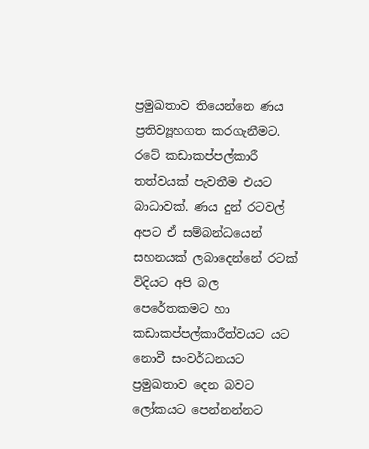ප්‍රමුඛතාව තියෙන්නෙ ණය ප්‍රතිව්‍යූහගත කරගැනීමට. රටේ කඩාකප්පල්කාරී තත්වයක් පැවතීම එයට බාධාවක්. ණය දුන් රටවල් අපට ඒ සම්බන්ධයෙන් සහනයක් ලබාදෙන්නේ රටක් විදියට අපි බල පෙරේතකමට හා කඩාකප්පල්කාරීත්වයට යට නොවී සංවර්ධනයට ප්‍රමුඛතාව දෙන බවට ලෝකයට පෙන්නන්නට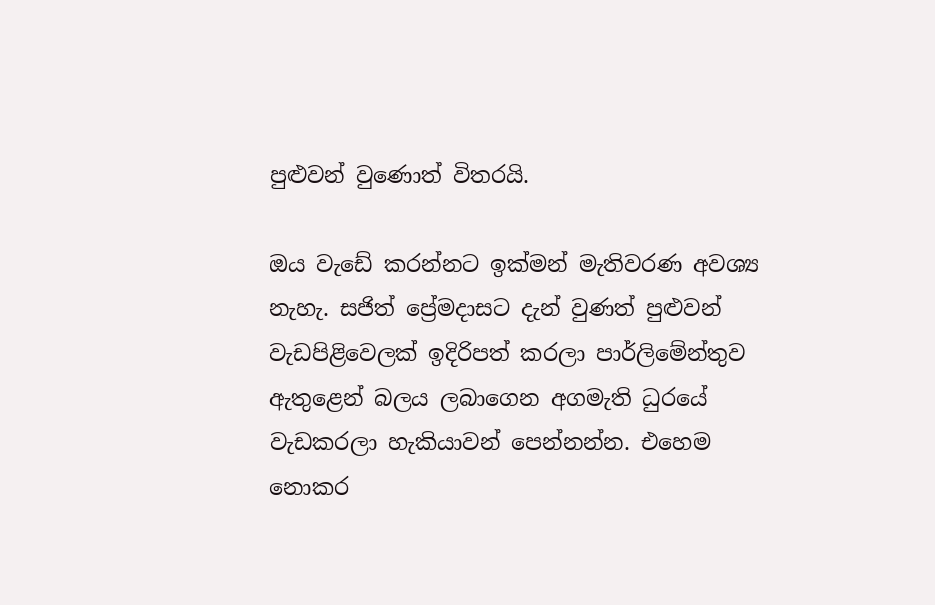පුළුවන් වුණොත් විතරයි.

ඔය වැඩේ කරන්නට ඉක්මන් මැතිවරණ අවශ්‍ය නැහැ. සජිත් ප්‍රේමදාසට දැන් වුණත් පුළුවන් වැඩපිළිවෙලක් ඉදිරිපත් කරලා පාර්ලිමේන්තුව ඇතුළෙන් බලය ලබාගෙන අගමැති ධුරයේ වැඩකරලා හැකියාවන් පෙන්නන්න. එහෙම නොකර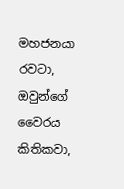මහජනයා රවටා, ඔවුන්ගේ වෛරය කිතිකවා,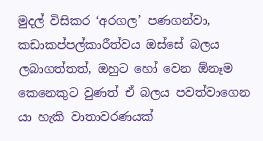මුදල් විසිකර ‘අරගල’ පණගන්වා, කඩාකප්පල්කාරීත්වය ඔස්සේ බලය ලබාගත්තත්, ඔහුට හෝ වෙන ඕනෑම කෙනෙකුට වුණත් ඒ බලය පවත්වාගෙන යා හැකි වාතාවරණයක්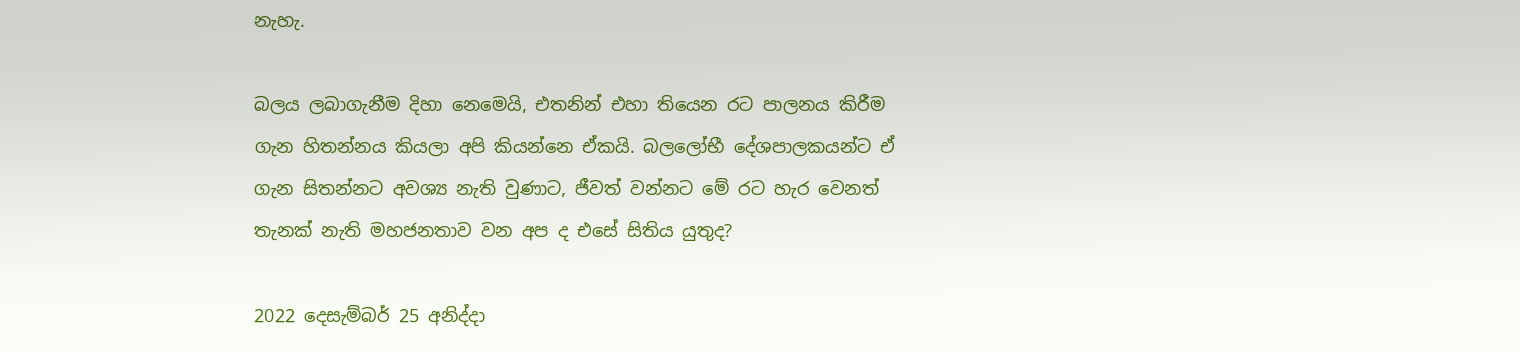නැහැ.

බලය ලබාගැනීම දිහා නෙමෙයි, එතනින් එහා තියෙන රට පාලනය කිරීම ගැන හිතන්නය කියලා අපි කියන්නෙ ඒකයි. බලලෝභී දේශපාලකයන්ට ඒ ගැන සිතන්නට අවශ්‍ය නැති වුණාට, ජීවත් වන්නට මේ රට හැර වෙනත් තැනක් නැති මහජනතාව වන අප ද එසේ සිතිය යුතුද?

2022 දෙසැම්බර් 25 අනිද්දා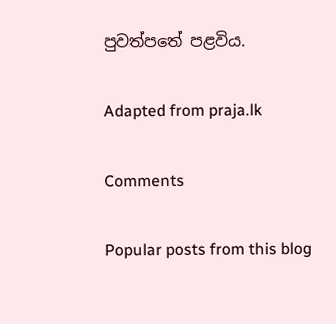පුවත්පතේ පළවිය.

Adapted from praja.lk

Comments

Popular posts from this blog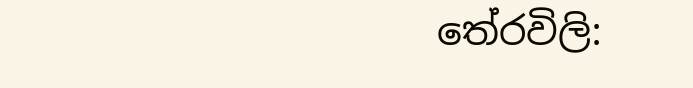තේරවිලි: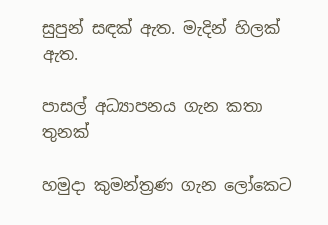සුපුන් සඳක් ඇත. මැදින් හිලක් ඇත.

පාසල් අධ්‍යාපනය ගැන කතා තුනක්

හමුදා කුමන්ත්‍රණ ගැන ලෝකෙට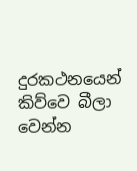දුරකථනයෙන් කිව්වෙ බීලා වෙන්න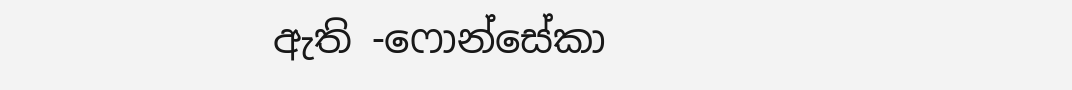ඇති -ෆොන්සේකා